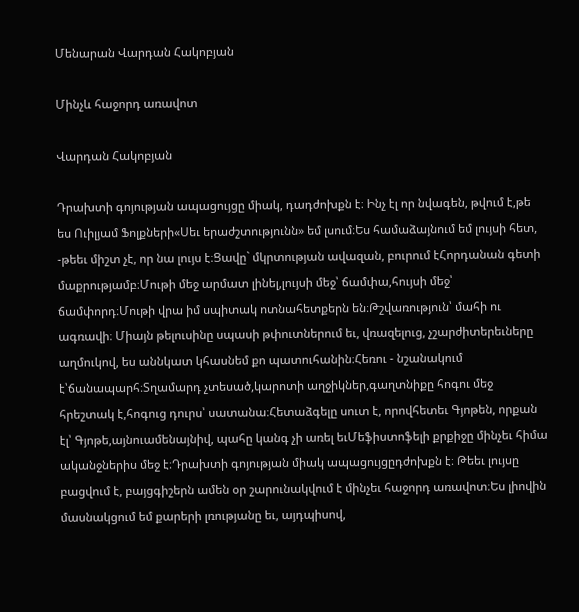Մենարան Վարդան Հակոբյան

Մինչև հաջորդ առավոտ

Վարդան Հակոբյան

Դրախտի գոյության ապացույցը միակ, դադժոխքն է։ Ինչ էլ որ նվագեն, թվում է,թե ես Ուիլյամ Ֆոլքների«Սեւ երաժշտությունն» եմ լսում։Ես համաձայնում եմ լույսի հետ, -թեեւ միշտ չէ, որ նա լույս է։Ցավը` մկրտության ավազան, բուրում էՀորդանան գետի մաքրությամբ։Մութի մեջ արմատ լինել,լույսի մեջ՝ ճամփա,հույսի մեջ՝ ճամփորդ։Մութի վրա իմ սպիտակ ոտնահետքերն են։Թշվառություն՝ մահի ու ագռավի։ Միայն թելուսինը սպասի թփուտներում եւ, վռազելուց, չշարժիտերեւները աղմուկով, ես աննկատ կհասնեմ քո պատուհանին։Հեռու - նշանակում է՝ճանապարհ։Տղամարդ չտեսած,կարոտի աղջիկներ,գաղտնիքը հոգու մեջ հրեշտակ է,հոգուց դուրս՝ սատանա։Հետաձգելը սուտ է, որովհետեւ Գյոթեն, որքան էլ՝ Գյոթե,այնուամենայնիվ, պահը կանգ չի առել եւՄեֆիստոֆելի քրքիջը մինչեւ հիմա ականջներիս մեջ է։Դրախտի գոյության միակ ապացույցըդժոխքն է։ Թեեւ լույսը բացվում է, բայցգիշերն ամեն օր շարունակվում է մինչեւ հաջորդ առավոտ։Ես լիովին մասնակցում եմ քարերի լռությանը եւ, այդպիսով,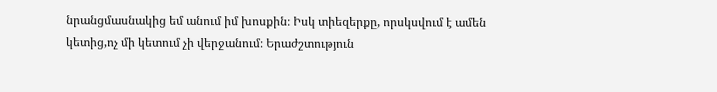նրանցմասնակից եմ անում իմ խոսքին։ Իսկ տիեզերքը, որսկսվում է ամեն կետից,ոչ մի կետում չի վերջանում։ Երաժշտություն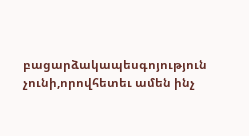բացարձակապեսգոյություն չունի,որովհետեւ ամեն ինչ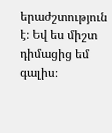երաժշտություն է։ Եվ ես միշտ դիմացից եմ գալիս։